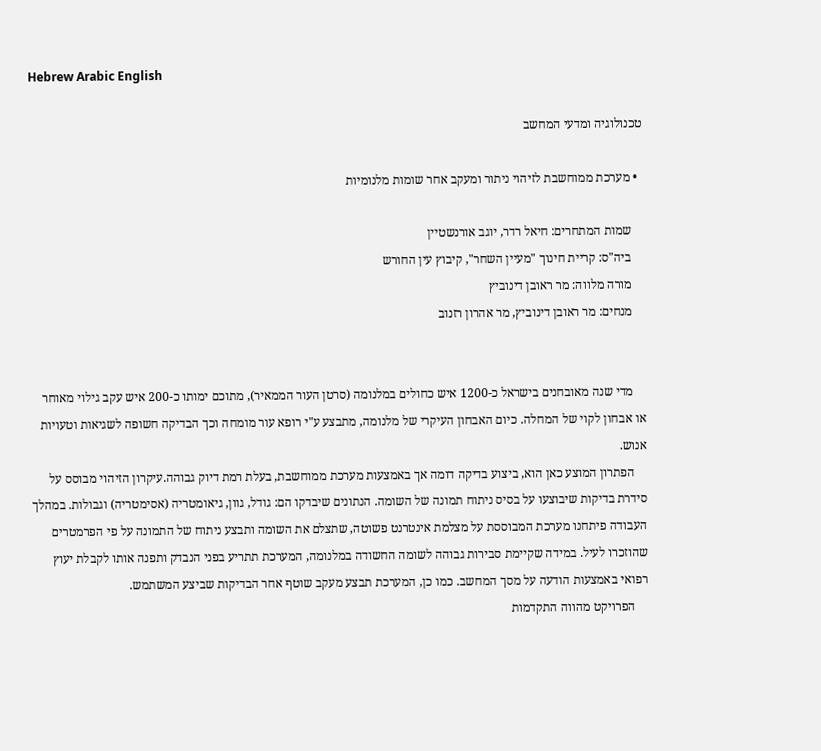Hebrew Arabic English

טכנולוגיה ומדעי המחשב

  • מערכת ממוחשבת לזיהוי ניתור ומעקב אחר שומות מלנומיות

    שמות המתחרים: חיאל רדר, יוגב אורנשטיין
    ביה"ס: קריית חינוך "מעיין השחר", קיבוץ עין החורש
    מורה מלווה: מר ראובן דינוביץ
    מנחים: מר ראובן דינוביץ, מר אהרון רזנוב


    מדי שנה מאובחנים בישראל כ-1200 איש כחולים במלנומה (סרטן העור הממאיר), מתוכם ימותו כ-200 איש עקב גילוי מאוחר או אבחון לקוי של המחלה. כיום האבחון העיקרי של מלנומה, מתבצע ע"י רופא עור מומחה וכך הבדיקה חשופה לשגיאות וטעויות אנוש.
    הפתרון המוצע כאן הוא, ביצוע בדיקה דומה אך באמצעות מערכת ממוחשבת, בעלת רמת דיוק גבוהה.עיקרון הזיהוי מבוסס על סידרת בדיקות שיבוצעו על בסיס ניתוח תמונה של השומה. הנתונים שיבדקו הם: גודל, גוון, גיאומטריה (אסימטריה) וגבולות. במהלך העבודה פיתחנו מערכת המבוססת על מצלמת אינטרנט פשוטה, שתצלם את השומה ותבצע ניתוח של התמונה על פי הפרמטרים שהוזכרו לעיל. במידה שקיימת סבירות גבוהה לשומה החשודה במלנומה, המערכת תתריע בפני הנבדק ותפנה אותו לקבלת יעוץ רפואי באמצעות הודעה על מסך המחשב. כמו כן, המערכת תבצע מעקב שוטף אחר הבדיקות שביצע המשתמש.
    הפרויקט מהווה התקדמות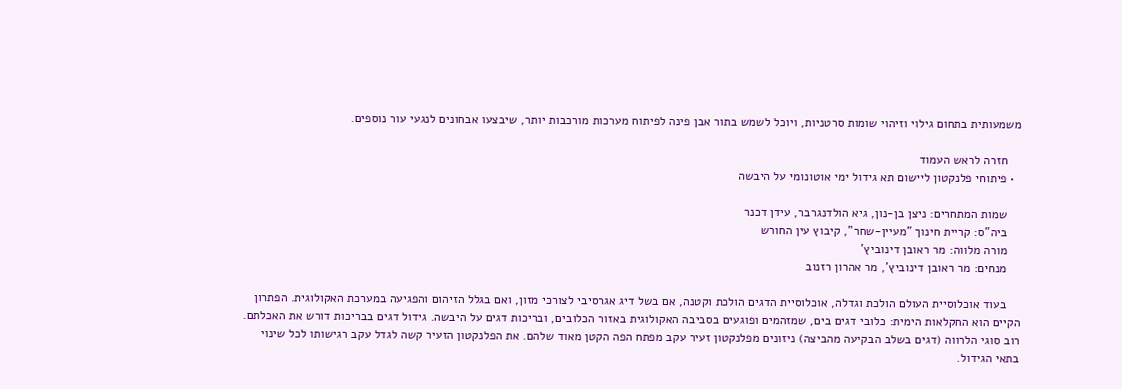משמעותית בתחום גילוי וזיהוי שומות סרטניות, ויוכל לשמש בתור אבן פינה לפיתוח מערכות מורכבות יותר, שיבצעו אבחונים לנגעי עור נוספים.

    חזרה לראש העמוד
  • פיתוחי פלנקטון ליישום תא גידול ימי אוטונומי על היבשה

    שמות המתחרים: ניצן בן-נון, גיא הולדנגרבר, עידן דכנר
    ביה"ס: קריית חינוך "מעיין-שחר", קיבוץ עין החורש
    מורה מלווה: מר ראובן דינוביץ'
    מנחים: מר ראובן דינוביץ', מר אהרון רזנוב

    בעוד אוכלוסיית העולם הולכת וגדלה, אוכלוסיית הדגים הולכת וקטנה, אם בשל דיג אגרסיבי לצורכי מזון, ואם בגלל הזיהום והפגיעה במערכת האקולוגית. הפתרון הקיים הוא החקלאות הימית: כלובי דגים בים, שמזהמים ופוגעים בסביבה האקולוגית באזור הכלובים, ובריכות דגים על היבשה. גידול דגים בבריכות דורש את האכלתם. רוב סוגי הלרווה (דגים בשלב הבקיעה מהביצה) ניזונים מפלנקטון זעיר עקב מפתח הפה הקטן מאוד שלהם. את הפלנקטון הזעיר קשה לגדל עקב רגישותו לכל שינוי בתאי הגידול.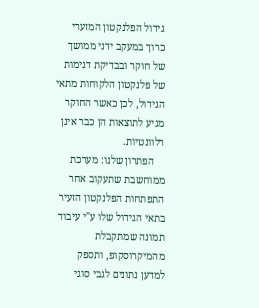גידול הפלנקטון המזערי כרוך במעקב ידני ממושך של חוקר ובבדיקת דגימות של פלנקטון הלקוחות מתאי הגידול, לכן כאשר החוקר מגיע לתוצאות הן כבר אינן רלוונטיות.
    הפתרון שלנו: מערכת ממוחשבת שתעקוב אחר התפתחות הפלנקטון הזעיר בתאי הגידול שלו ע"י עיבוד תמונה שמתקבלת מהמיקרוסקופ, ותספק למדען נתונים לגבי סוגי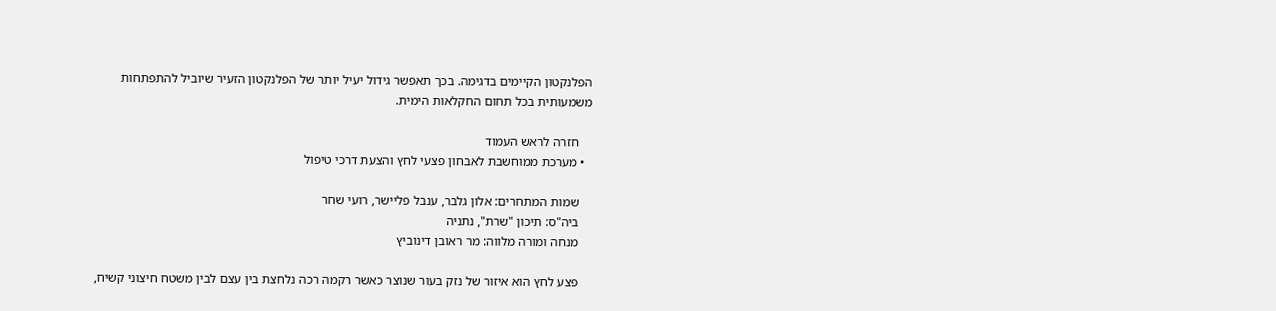הפלנקטון הקיימים בדגימה. בכך תאפשר גידול יעיל יותר של הפלנקטון הזעיר שיוביל להתפתחות משמעותית בכל תחום החקלאות הימית.

    חזרה לראש העמוד
  • מערכת ממוחשבת לאבחון פצעי לחץ והצעת דרכי טיפול

    שמות המתחרים: אלון גלבר, ענבל פליישר, רועי שחר
    ביה"ס: תיכון "שרת", נתניה
    מנחה ומורה מלווה: מר ראובן דינוביץ

    פצע לחץ הוא איזור של נזק בעור שנוצר כאשר רקמה רכה נלחצת בין עצם לבין משטח חיצוני קשיח,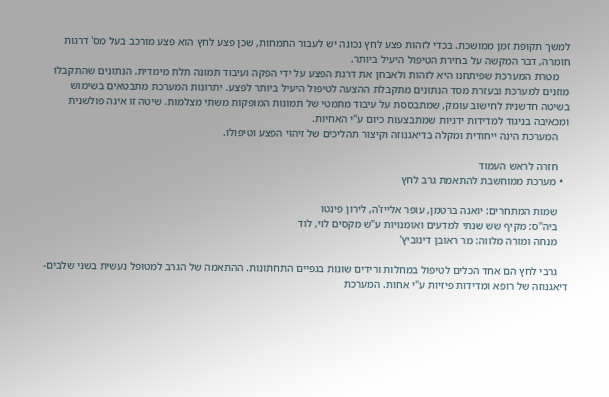למשך תקופת זמן ממושכת. בכדי לזהות פצע לחץ נכונה יש לעבור התמחות, שכן פצע לחץ הוא פצע מורכב בעל מס' דרגות חומרה, דבר המקשה על בחירת הטיפול היעיל ביותר.
    מטרת המערכת שפיתחנו היא לזהות ולאבחן את דרגת הפצע על ידי הפקה ועיבוד תמונה תלת מימדית. הנתונים שהתקבלו מוזנים למערכת ובעזרת מסד הנתונים מתקבלת ההצעה לטיפול היעיל ביותר לפצע. יתרונות המערכת מתבטאים בשימוש בשיטה חדשנית לחישוב עומק, שמתבססת על עיבוד מתמטי של תמונות המופקות משתי מצלמות. שיטה זו אינה פולשנית ומכאיבה בניגוד למדידות ידניות שמתבצעות כיום ע"י האחיות.
    המערכת הינה ייחודית ומקלה בדיאגנוזה וקיצור תהליכים של זיהוי הפצע וטיפולו.

    חזרה לראש העמוד
  • מערכת ממוחשבת להתאמת גרב לחץ

    שמות המתחרים: יואנה ברטמן, עופר אלייז'ה, לירון פינטו
    ביה"ס: מקיף שש שנתי למדעים ואומנויות ע"ש מקסים לוי, לוד
    מנחה ומורה מלווה: מר ראובן דינוביץ'

    גרבי לחץ הם אחד הכלים לטיפול במחלות ורידים שונות בגפיים התחתונות. ההתאמה של הגרב למטופל נעשית בשני שלבים- דיאגנוזה של רופא ומדידות פיזיות ע"י אחות. המערכת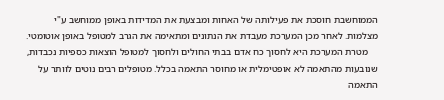הממוחשבת חוסכת את פעילותה של האחות ומבצעת את המדידות באופן ממוחשב ע"י מצלמות. לאחר מכן המערכת מעבדת את הנתונים ומתאימה את הגרב למטופל באופן אוטומטי.
    מטרת המערכת היא לחסוך כח אדם בבתי החולים ולחסוך למטופל הוצאות כספיות נכבדות, שנובעות מהתאמה לא אופטימלית או מחוסר התאמה בכלל. מטופלים רבים נוטים לוותר על התאמה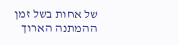של אחות בשל זמן ההמתנה הארוך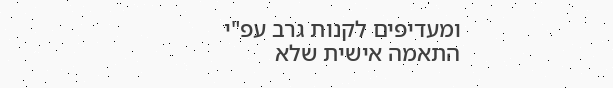ומעדיפים לקנות גרב עפ"י התאמה אישית שלא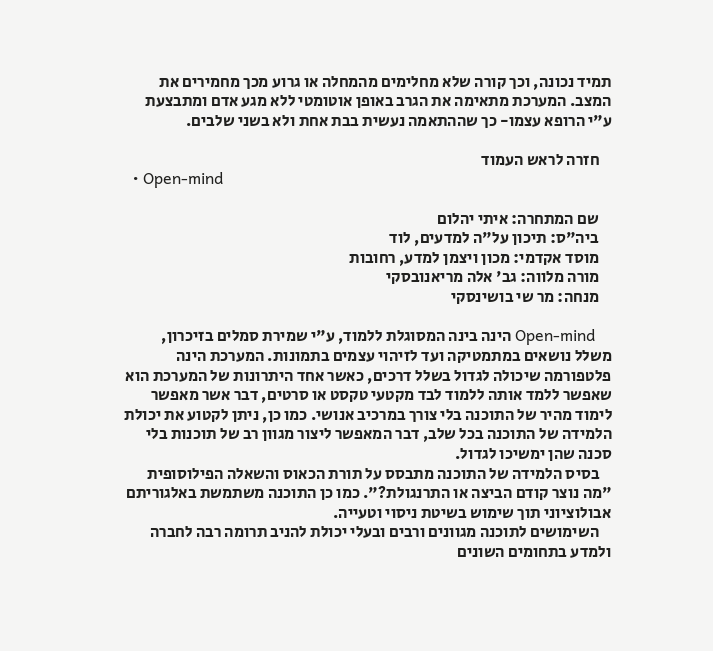תמיד נכונה, וכך קורה שלא מחלימים מהמחלה או גרוע מכך מחמירים את המצב. המערכת מתאימה את הגרב באופן אוטומטי ללא מגע אדם ומתבצעת ע"י הרופא עצמו- כך שההתאמה נעשית בבת אחת ולא בשני שלבים.

    חזרה לראש העמוד
  • Open-mind

    שם המתחרה: איתי יהלום
    ביה"ס: תיכון על"ה למדעים, לוד
    מוסד אקדמי: מכון ויצמן למדע, רחובות
    מורה מלווה: גב' אלה מריאנובסקי
    מנחה: מר שי בושינסקי

    Open-mind הינה בינה המסוגלת ללמוד, ע"י שמירת סמלים בזיכרון, משלל נושאים במתמטיקה ועד לזיהוי עצמים בתמונות. המערכת הינה פלטפורמה שיכולה לגדול בשלל דרכים, כאשר אחד היתרונות של המערכת הוא שאפשר ללמד אותה ללמוד לבד מקטעי טקסט או סרטים, דבר אשר מאפשר לימוד מהיר של התוכנה בלי צורך במרכיב אנושי. כמו כן, ניתן לקטוע את יכולת הלמידה של התוכנה בכל שלב, דבר המאפשר ליצור מגוון רב של תוכנות בלי סכנה שהן ימשיכו לגדול.
    בסיס הלמידה של התוכנה מתבסס על תורת הכאוס והשאלה הפילוסופית "מה נוצר קודם הביצה או התרנגולת?". כמו כן התוכנה משתמשת באלגוריתם אבולוציוני תוך שימוש בשיטת ניסוי וטעייה.
    השימושים לתוכנה מגוונים ורבים ובעלי יכולת להניב תרומה רבה לחברה ולמדע בתחומים השונים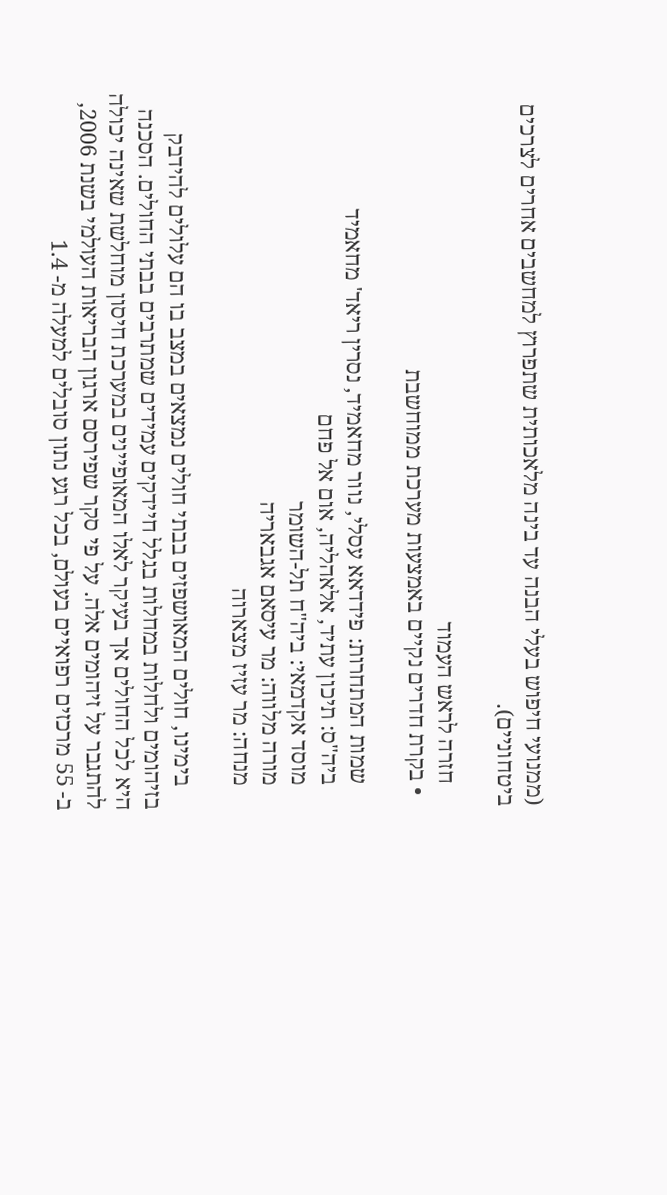(ממנועי חיפוש בעלי הבנה עד בינה מלאכותית שתפרוץ למחשבים אחרים לצרכים ביטחוניים).

    חזרה לראש העמוד
  • בקרת חדרים נקיים באמצעות מערכת ממוחשבת

    שמות המתחרות: פידדאא עסלי, נוור מחאמיד, נסרין ריאד' מחאמיד
    ביה"ס: תיכון עתיד, אלאהליה, אום אל פחם
    מוסד אקדמאי: ביה"ח תל-השומר
    מורה מלווה: מר עיסאם אגבאריה
    מנחה: מר עזיז מצארוה

    בימינו, חולים המאושפזים בבתי חולים נמצאים במצב בו הם עלולים להידבק בזיהומים ולחלות במחלות בגלל חיידקים עמידים שמתרבים בבתי החולים. הסכנה היא לכל החולים אך בעיקר לאלו המאופיינים במערכת חיסון מוחלשת שאינה יכולה להתגבר על זיהומים אלה. על פי סקר שפירסם ארגון הבריאות העולמי בשנת 2006, ב- 55 מרכזים רפואיים בעולם, בכל רגע נתון סובלים למעלה מ- 1.4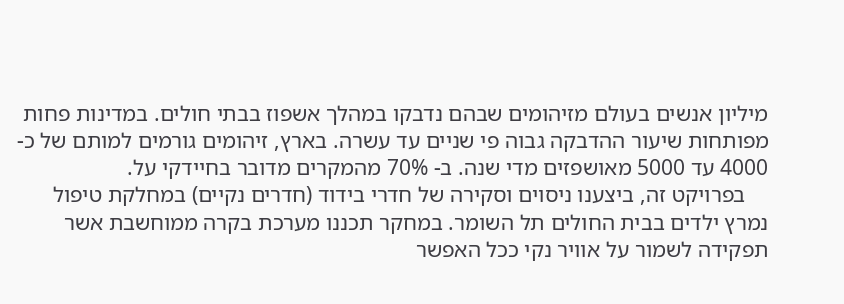מיליון אנשים בעולם מזיהומים שבהם נדבקו במהלך אשפוז בבתי חולים. במדינות פחות מפותחות שיעור ההדבקה גבוה פי שניים עד עשרה. בארץ, זיהומים גורמים למותם של כ- 4000 עד 5000 מאושפזים מדי שנה. ב- 70% מהמקרים מדובר בחיידקי על.
    בפרויקט זה, ביצענו ניסוים וסקירה של חדרי בידוד (חדרים נקיים) במחלקת טיפול נמרץ ילדים בבית החולים תל השומר. במחקר תכננו מערכת בקרה ממוחשבת אשר תפקידה לשמור על אוויר נקי ככל האפשר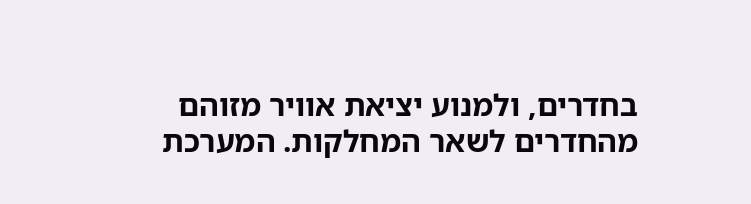בחדרים, ולמנוע יציאת אוויר מזוהם מהחדרים לשאר המחלקות. המערכת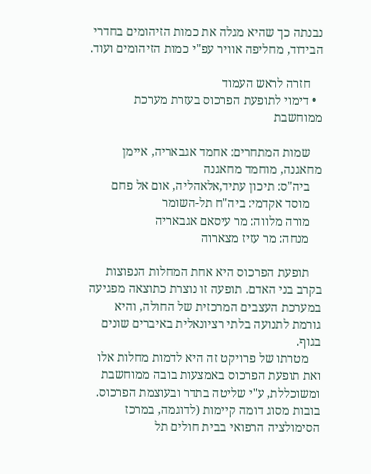נבנתה כך שהיא מגלה את כמות הזיהומים בחדרי הבידוד, מחליפה אוויר עפ"י כמות הזיהומים ועוד.

    חזרה לראש העמוד
  • דימוי לתופעת הפרכוס בעזרת מערכת ממוחשבת

    שמות המתחרים: אחמד אגבאריה, איימן מחאגנה, מוחמד מחאגנה
    ביה"ס: תיכון עתיד,אלאהליה, אום אל פחם
    מוסד אקדמי: ביה"ח תל-השומר
    מורה מלווה: מר עיסאם אגבאריה
    מנחה: מר עזיז מצארוה

    תופעת הפרכוס היא אחת המחלות הנפוצות בקרב בני האדם. תופעה זו נוצרת כתוצאה מפגיעה במערכת העצבים המרכזית של החולה, והיא גורמת לתנועה בלתי רציונאלית באיברים שונים בגוף.
    מטרתו של פרויקט זה היא לדמות מחלות אלו ואת תופעת הפרכוס באמצעות בובה ממוחשבת ומשוכללת, ע"י שליטה בתדר ובעוצמת הפרכוס. בובות מסוג דומה קיימות (לדוגמה, במרכז הסימולציה הרפואי בבית חולים תל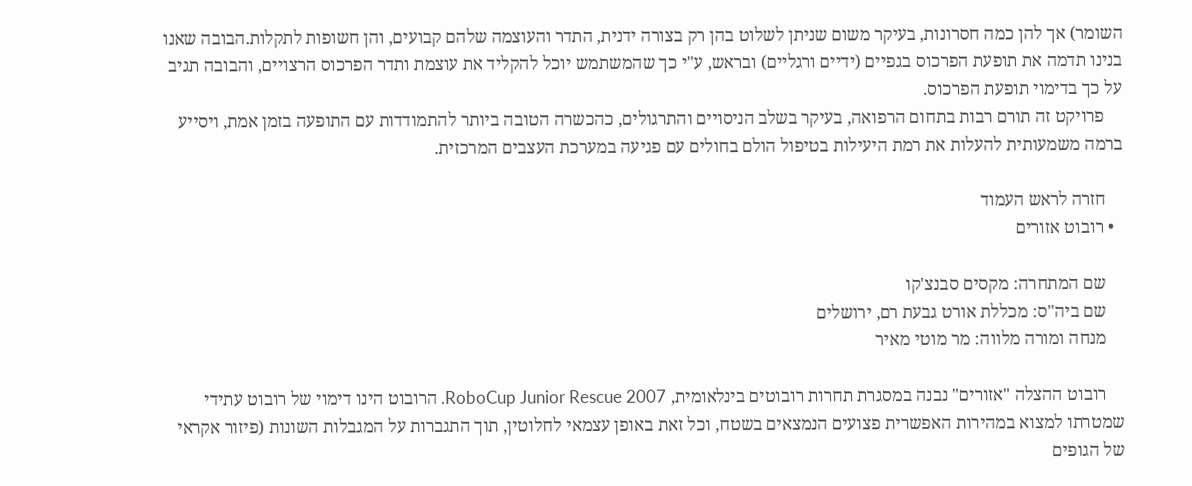השומר) אך להן כמה חסרונות, בעיקר משום שניתן לשלוט בהן רק בצורה ידנית, התדר והעוצמה שלהם קבועים, והן חשופות לתקלות.הבובה שאנו בנינו תדמה את תופעת הפרכוס בגפיים (ידיים ורגליים) ובראש, ע"י כך שהמשתמש יוכל להקליד את עוצמת ותדר הפרכוס הרצויים, והבובה תגיב על כך בדימוי תופעת הפרכוס.
    פרויקט זה תורם רבות בתחום הרפואה, בעיקר בשלב הניסויים והתרגולים, כהכשרה הטובה ביותר להתמודדות עם התופעה בזמן אמת, ויסייע ברמה משמעותית להעלות את רמת היעילות בטיפול הולם בחולים עם פגיעה במערכת העצבים המרכזית.

    חזרה לראש העמוד
  • רובוט אזורים

    שם המתחרה: מקסים סבנצ'קו
    שם ביה"ס: מכללת אורט גבעת רם, ירושלים
    מנחה ומורה מלווה: מר מוטי מאיר

    רובוט ההצלה "אזורים" נבנה במסגרת תחרות רובוטים בינלאומית, RoboCup Junior Rescue 2007. הרובוט הינו דימוי של רובוט עתידי שמטרתו למצוא במהירות האפשרית פצועים הנמצאים בשטח, וכל זאת באופן עצמאי לחלוטין, תוך התגברות על המגבלות השונות (פיזור אקראי של הגופים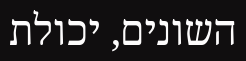השונים, יכולת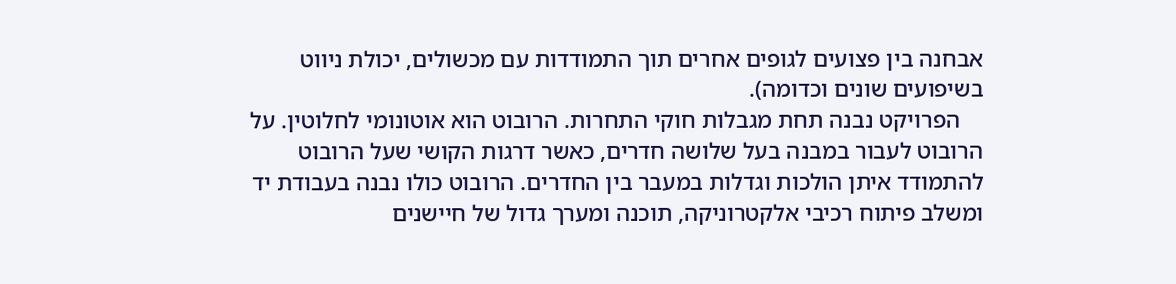אבחנה בין פצועים לגופים אחרים תוך התמודדות עם מכשולים, יכולת ניווט בשיפועים שונים וכדומה).
    הפרויקט נבנה תחת מגבלות חוקי התחרות. הרובוט הוא אוטונומי לחלוטין. על הרובוט לעבור במבנה בעל שלושה חדרים, כאשר דרגות הקושי שעל הרובוט להתמודד איתן הולכות וגדלות במעבר בין החדרים. הרובוט כולו נבנה בעבודת יד ומשלב פיתוח רכיבי אלקטרוניקה, תוכנה ומערך גדול של חיישנים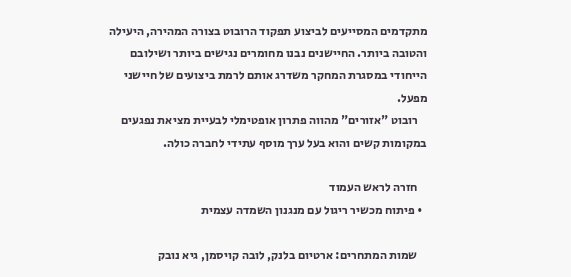מתקדמים המסייעים לביצוע תפקוד הרובוט בצורה המהירה, היעילה והטובה ביותר. החיישנים נבנו מחומרים נגישים ביותר ושילובם הייחודי במסגרת המחקר משדרג אותם לרמת ביצועים של חיישני מפעל.
    רובוט "אזורים" מהווה פתרון אופטימלי לבעיית מציאת נפגעים במקומות קשים והוא בעל ערך מוסף עתידי לחברה כולה.

    חזרה לראש העמוד
  • פיתוח מכשיר ריגול עם מנגנון השמדה עצמית

    שמות המתחרים: ארטיום בלנק, לובה קויסמן, גיא נובק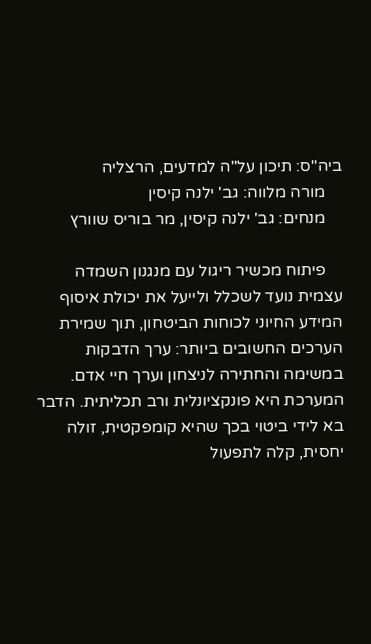ביה"ס: תיכון על"ה למדעים, הרצליה
    מורה מלווה: גב' ילנה קיסין
    מנחים: גב' ילנה קיסין, מר בוריס שוורץ

    פיתוח מכשיר ריגול עם מנגנון השמדה עצמית נועד לשכלל ולייעל את יכולת איסוף המידע החיוני לכוחות הביטחון, תוך שמירת הערכים החשובים ביותר: ערך הדבקות במשימה והחתירה לניצחון וערך חיי אדם. המערכת היא פונקציונלית ורב תכליתית. הדבר בא לידי ביטוי בכך שהיא קומפקטית, זולה יחסית, קלה לתפעול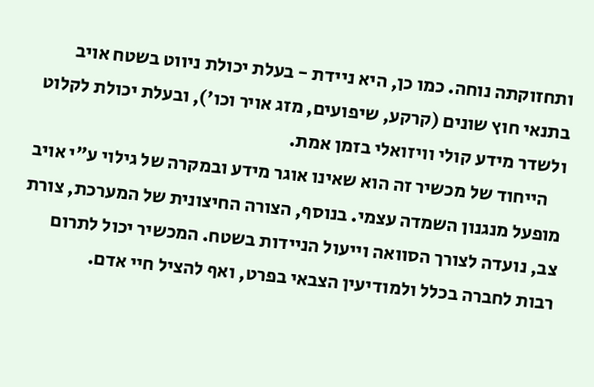ותחזוקתה נוחה. כמו כן, היא ניידת - בעלת יכולת ניווט בשטח אויב בתנאי חוץ שונים (קרקע, שיפועים, מזג אויר וכו'), ובעלת יכולת לקלוט ולשדר מידע קולי וויזואלי בזמן אמת.
    הייחוד של מכשיר זה הוא שאינו אוגר מידע ובמקרה של גילוי ע"י אויב מופעל מנגנון השמדה עצמי. בנוסף, הצורה החיצונית של המערכת, צורת צב, נועדה לצורך הסוואה וייעול הניידות בשטח. המכשיר יכול לתרום רבות לחברה בכלל ולמודיעין הצבאי בפרט, ואף להציל חיי אדם.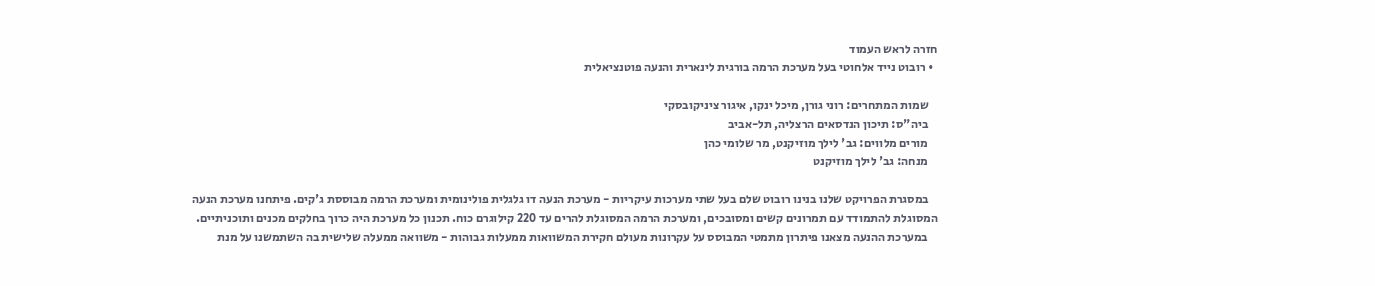חזרה לראש העמוד
  • רובוט נייד אלחוטי בעל מערכת הרמה בורגית לינארית והנעה פוטנציאלית

    שמות המתחרים: רוני גורן, מיכל ינקו, איגור ציניקובסקי
    ביה"ס: תיכון הנדסאים הרצליה, תל-אביב
    מורים מלווים: גב' לילך מוזיקנט, מר שלומי כהן
    מנחה: גב' לילך מוזיקנט

    במסגרת הפרויקט שלנו בנינו רובוט שלם בעל שתי מערכות עיקריות - מערכת הנעה דו גלגלית פולינומית ומערכת הרמה מבוססת ג'קים. פיתחנו מערכת הנעה המסוגלת להתמודד עם תמרונים קשים ומסובכים, ומערכת הרמה המסוגלת להרים עד 220 קילוגרם כוח. תכנון כל מערכת היה כרוך בחלקים מכנים ותוכניתיים.
    במערכת ההנעה מצאנו פיתרון מתמטי המבוסס על עקרונות מעולם חקירת המשוואות ממעלות גבוהות - משוואה ממעלה שלישית בה השתמשנו על מנת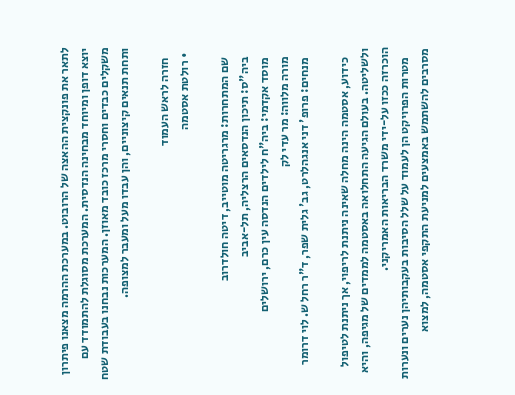לתאר את פונקצית ההאצה של הרובוט. במערכת ההרמה מצאנו פיתרון יוצא דופן ומיוחד מבחינה הנדסית. המערכת מסוגלת להתמודד עם משקלים כבדים וחסרי מרכז כובד מאוזן. המערכות נבחנו בעבודת שטח ותחת תנאים קיצוניים, והן עבדו מעל ומעבר למצופה.

    חזרה לראש העמוד
  • רולטת אסטמה

    שם המתחרות: מרגריטה מוטייב, דיטה חולדרוב
    ביה"ס: תיכון הנדסאים הרצליה, תל-אביב
    מוסד אקדמי: ביה"ח לילדים הנדסה עין כרם, ירושלים
    מורה מלווה: מר עדי לק
    מנחים: פרופ' דני אנגהלרט, גב' גלית שפר, ד"ר רחל ש. לוי דרומר

    כידוע, אסטמה הינה מחלה שאינה ניתנת לריפוי, אך ניתנת לטיפול ולשליטה. בעולם הגיעה התחלואה באסטמה לממדים של מגיפה, והיא הוכרזה ככזו על-ידי משרד הבריאות האמריקני.
    מטרות הפרויקט הן לעמוד על שלל הסיבות בעקבותיהן נערים ונערות מסרבים להשתמש באמצעים למניעת התקפי אסטמה, למצוא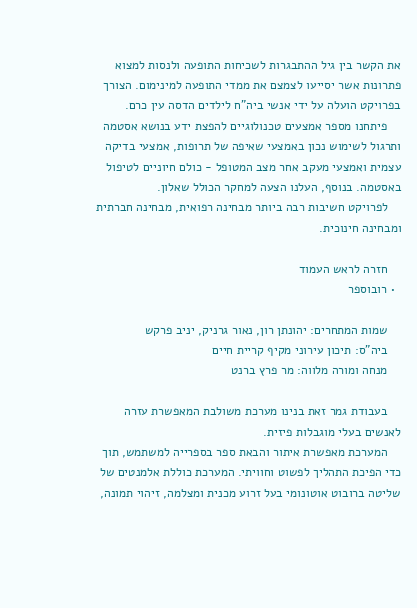את הקשר בין גיל ההתבגרות לשכיחות התופעה ולנסות למצוא פתרונות אשר יסייעו לצמצם את ממדי התופעה למינימום. הצורך בפרויקט הועלה על ידי אנשי ביה"ח לילדים הדסה עין כרם.
    פיתחנו מספר אמצעים טכנולוגיים להפצת ידע בנושא אסטמה ותרגול לשימוש נכון באמצעי שאיפה של תרופות, אמצעי בדיקה עצמית ואמצעי מעקב אחר מצב המטופל - כולם חיוניים לטיפול באסטמה. בנוסף, העלנו הצעה למחקר הכולל שאלון.
    לפרויקט חשיבות רבה ביותר מבחינה רפואית, מבחינה חברתית ומבחינה חינוכית.

    חזרה לראש העמוד
  • רובוספר

    שמות המתחרים: יהונתן רון, נאור גרניק, יניב פרקש
    ביה"ס: תיכון עירוני מקיף קריית חיים
    מנחה ומורה מלווה: מר פרץ ברנט

    בעבודת גמר זאת בנינו מערכת משולבת המאפשרת עזרה לאנשים בעלי מוגבלות פיזית.
    המערכת מאפשרת איתור והבאת ספר בספרייה למשתמש, תוך כדי הפיכת התהליך לפשוט וחוויתי. המערכת כוללת אלמנטים של שליטה ברובוט אוטונומי בעל זרוע מכנית ומצלמה, זיהוי תמונה,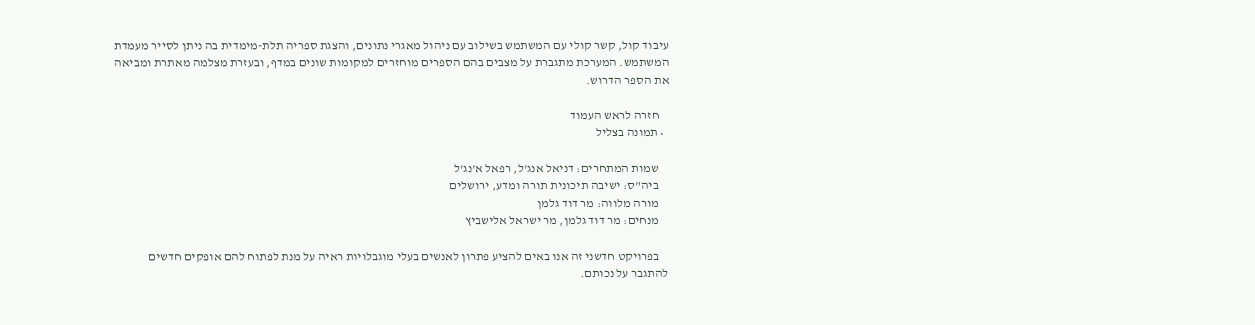עיבוד קול, קשר קולי עם המשתמש בשילוב עם ניהול מאגרי נתונים, והצגת ספריה תלת-מימדית בה ניתן לסייר מעמדת המשתמש. המערכת מתגברת על מצבים בהם הספרים מוחזרים למקומות שונים במדף, ובעזרת מצלמה מאתרת ומביאה את הספר הדרוש.

    חזרה לראש העמוד
  • תמונה בצליל

    שמות המתחרים: דניאל אנג'ל, רפאל א'נג'ל
    ביה"ס: ישיבה תיכונית תורה ומדע, ירושלים
    מורה מלווה: מר דוד גלמן
    מנחים: מר דוד גלמן, מר ישראל אלישביץ

    בפרויקט חדשני זה אנו באים להציע פתרון לאנשים בעלי מוגבלויות ראיה על מנת לפתוח להם אופקים חדשים להתגבר על נכותם.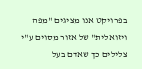בפרויקט אנו מציגים "מפה ויזואלית" של אזור מסוים ע"י צלילים כך שאדם בעל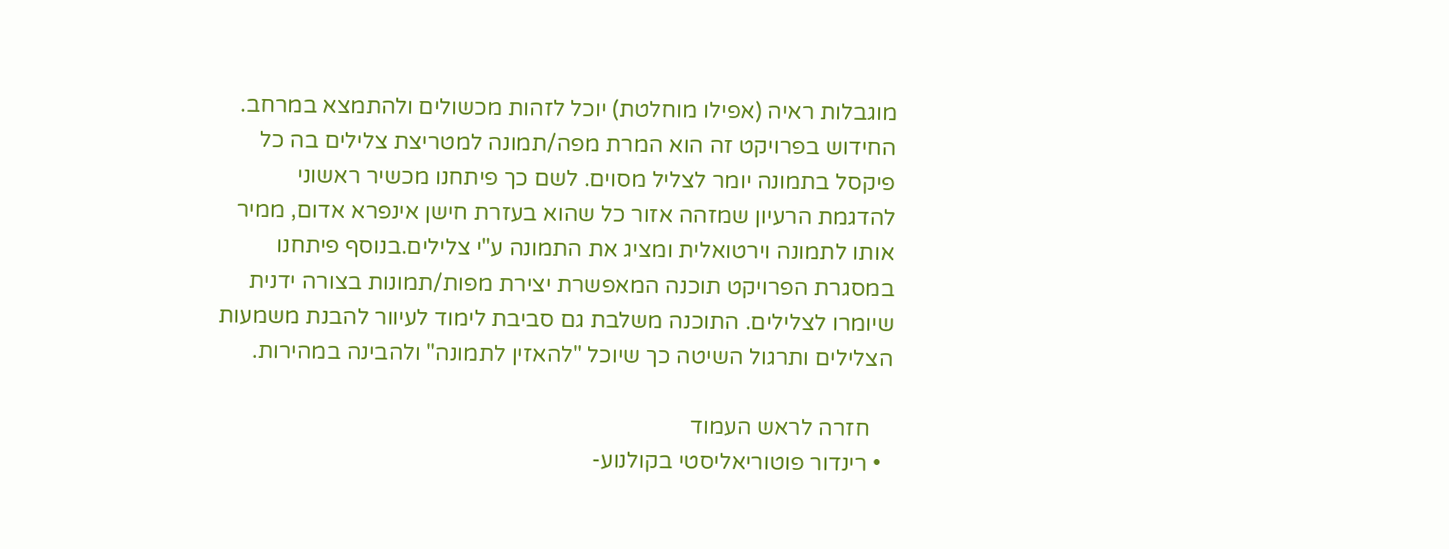מוגבלות ראיה (אפילו מוחלטת) יוכל לזהות מכשולים ולהתמצא במרחב. החידוש בפרויקט זה הוא המרת מפה/תמונה למטריצת צלילים בה כל פיקסל בתמונה יומר לצליל מסוים. לשם כך פיתחנו מכשיר ראשוני להדגמת הרעיון שמזהה אזור כל שהוא בעזרת חישן אינפרא אדום, ממיר אותו לתמונה וירטואלית ומציג את התמונה ע"י צלילים.בנוסף פיתחנו במסגרת הפרויקט תוכנה המאפשרת יצירת מפות/תמונות בצורה ידנית שיומרו לצלילים. התוכנה משלבת גם סביבת לימוד לעיוור להבנת משמעות הצלילים ותרגול השיטה כך שיוכל "להאזין לתמונה" ולהבינה במהירות.

    חזרה לראש העמוד
  • רינדור פוטוריאליסטי בקולנוע-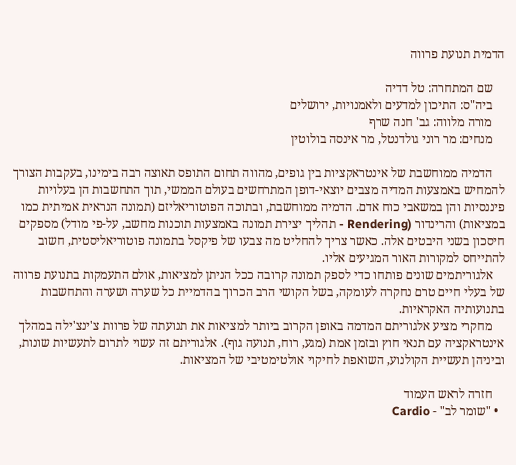הדמית תנועת פרווה

    שם המתחרה: טל דדיה
    ביה"ס: התיכון למדעים ולאמנויות, ירושלים
    מורה מלווה: גב' חנה שרף
    מנחים: מר רוני גולדנטל, מר אינסה בולוטין

    הדמיה ממוחשבת של אינטראקציות בין גופים, מהווה תחום התופס תאוצה רבה בימינו, בעקבות הצורך להמחיש באמצעות המדיה מצבים יוצאי-דופן המתרחשים בעולם הממשי, תוך התחשבות הן בעלויות פיננסיות והן במשאבי כוח אדם. הדמיה ממוחשבת, ובתוכה הפוטוריאליזם (תמונה הנראית אמיתית כמו במציאות) והרינדור (Rendering - תהליך יצירת תמונה באמצעות תוכנות מחשב, על-פי מודל) מספקים חיסכון בשני היבטים אלה. כאשר צריך להחליט מה צבעו של פיקסל בתמונה פוטוריאליסטית, חשוב להתייחס למקורות האור המגיעים אליו.
    אלגוריתמים שונים פותחו כדי לספק תמונה קרובה ככל הניתן למציאות, אולם התעמקות בתנועת פרווה של בעלי חיים טרם נחקרה לעומקה, בשל הקושי הרב הכרוך בהדמיית כל שערה ושערה והתחשבות בתנועותיה האקראיות.
    מחקרי מציע אלגוריתם המדמה באופן הקרוב ביותר למציאות את תנועתה של פרוות צ'ינצ'ילה במהלך אינטראקציה עם תנאי חוץ ובזמן אמת (מגע, רוח, תנועה גוף). אלגוריתם זה עשוי לתרום לתעשיות שונות, וביניהן תעשיית הקולנוע, השואפת לחיקוי אולטימטיבי של המציאות.

    חזרה לראש העמוד
  • "שומר לב" - Cardio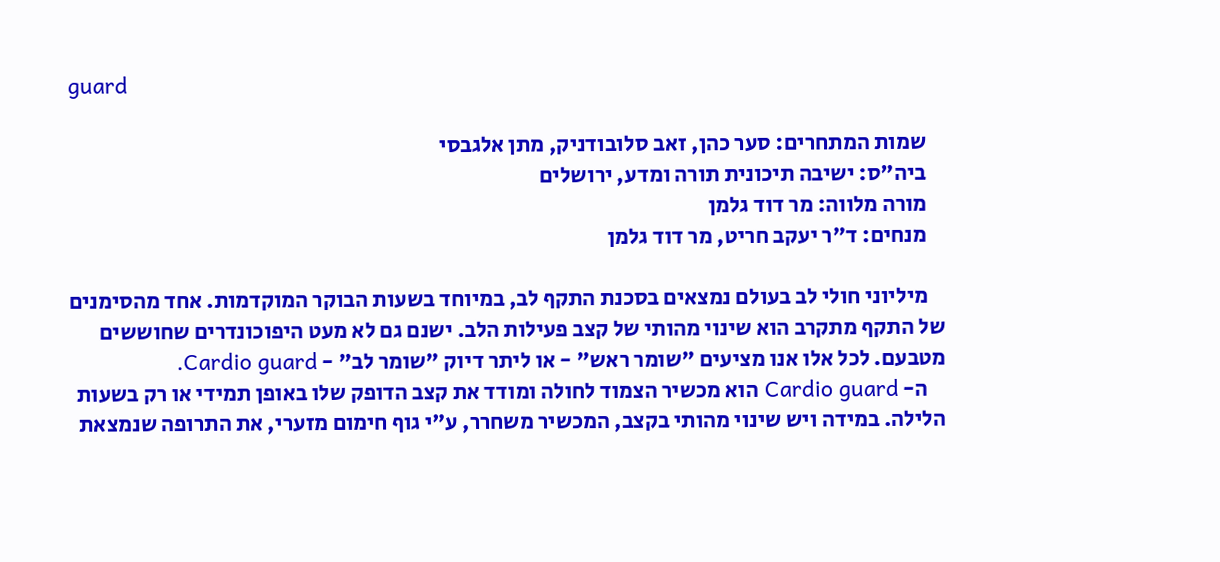guard

    שמות המתחרים: סער כהן, זאב סלובודניק, מתן אלגבסי
    ביה"ס: ישיבה תיכונית תורה ומדע, ירושלים
    מורה מלווה: מר דוד גלמן
    מנחים: ד"ר יעקב חריט, מר דוד גלמן

    מיליוני חולי לב בעולם נמצאים בסכנת התקף לב, במיוחד בשעות הבוקר המוקדמות. אחד מהסימנים של התקף מתקרב הוא שינוי מהותי של קצב פעילות הלב. ישנם גם לא מעט היפוכונדרים שחוששים מטבעם. לכל אלו אנו מציעים "שומר ראש" - או ליתר דיוק "שומר לב" - Cardio guard.
    ה- Cardio guard הוא מכשיר הצמוד לחולה ומודד את קצב הדופק שלו באופן תמידי או רק בשעות הלילה. במידה ויש שינוי מהותי בקצב, המכשיר משחרר, ע"י גוף חימום מזערי, את התרופה שנמצאת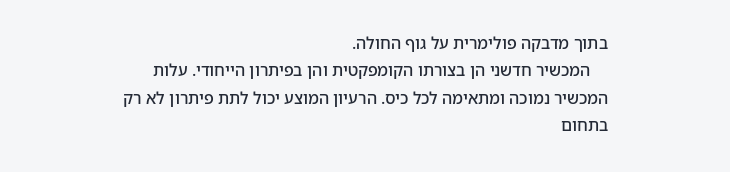בתוך מדבקה פולימרית על גוף החולה.
    המכשיר חדשני הן בצורתו הקומפקטית והן בפיתרון הייחודי. עלות המכשיר נמוכה ומתאימה לכל כיס. הרעיון המוצע יכול לתת פיתרון לא רק בתחום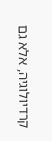קרדיולוגיה, אלא גם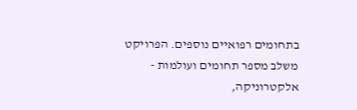בתחומים רפואיים נוספים. הפרויקט משלב מספר תחומים ועולמות - אלקטרוניקה,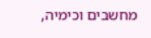מחשבים וכימיה,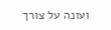ועונה על צורך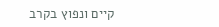קיים ונפוץ בקרב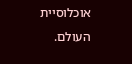אוכלוסיית העולם.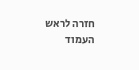חזרה לראש העמוד